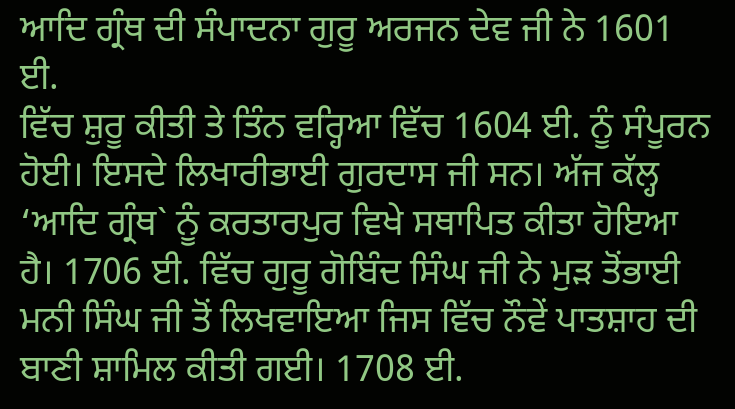ਆਦਿ ਗ੍ਰੰਥ ਦੀ ਸੰਪਾਦਨਾ ਗੁਰੂ ਅਰਜਨ ਦੇਵ ਜੀ ਨੇ 1601 ਈ.
ਵਿੱਚ ਸ਼ੁਰੂ ਕੀਤੀ ਤੇ ਤਿੰਨ ਵਰ੍ਹਿਆ ਵਿੱਚ 1604 ਈ. ਨੂੰ ਸੰਪੂਰਨ ਹੋਈ। ਇਸਦੇ ਲਿਖਾਰੀਭਾਈ ਗੁਰਦਾਸ ਜੀ ਸਨ। ਅੱਜ ਕੱਲ੍ਹ ‘ਆਦਿ ਗ੍ਰੰਥ` ਨੂੰ ਕਰਤਾਰਪੁਰ ਵਿਖੇ ਸਥਾਪਿਤ ਕੀਤਾ ਹੋਇਆ ਹੈ। 1706 ਈ. ਵਿੱਚ ਗੁਰੂ ਗੋਬਿੰਦ ਸਿੰਘ ਜੀ ਨੇ ਮੁੜ ਤੋਂਭਾਈ ਮਨੀ ਸਿੰਘ ਜੀ ਤੋਂ ਲਿਖਵਾਇਆ ਜਿਸ ਵਿੱਚ ਨੌਵੇਂ ਪਾਤਸ਼ਾਹ ਦੀ ਬਾਣੀ ਸ਼ਾਮਿਲ ਕੀਤੀ ਗਈ। 1708 ਈ.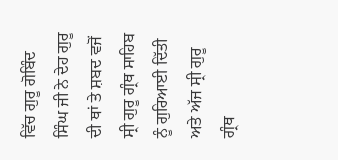ਵਿੱਚ ਗੁਰੂ ਗੋਬਿੰਦ ਸਿੰਘ ਜੀ ਨੇ ਦੇਹ ਗੁਰੂ ਦੀ ਥਾਂ ਤੇ ਸ਼ਬਦ ਵਜੋਂ ਸ੍ਰੀ ਗੁਰੂ ਗ੍ਰੰਥ ਸਾਹਿਬ ਨੂੰ ਗੁਰਿਆਈ ਦਿੱਤੀ ਅਤੇ ਅੱਜ ਸ੍ਰੀ ਗੁਰੂ ਗ੍ਰੰਥ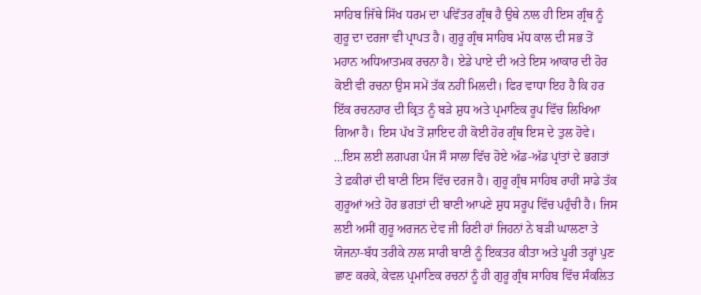ਸਾਹਿਬ ਜਿੱਥੇ ਸਿੱਖ ਧਰਮ ਦਾ ਪਵਿੱਤਰ ਗ੍ਰੰਥ ਹੈ ਉਥੇ ਨਾਲ ਹੀ ਇਸ ਗ੍ਰੰਥ ਨੂੰ ਗੁਰੂ ਦਾ ਦਰਜਾ ਵੀ ਪ੍ਰਾਪਤ ਹੈ। ਗੁਰੂ ਗ੍ਰੰਥ ਸਾਹਿਬ ਮੱਧ ਕਾਲ ਦੀ ਸਭ ਤੋਂ ਮਹਾਨ ਅਧਿਆਤਮਕ ਰਚਨਾ ਹੈ। ਏਡੇ ਪਾਏ ਦੀ ਅਤੇ ਇਸ ਆਕਾਰ ਦੀ ਹੋਰ ਕੋਈ ਵੀ ਰਚਨਾ ਉਸ ਸਮੇਂ ਤੱਕ ਨਹੀਂ ਮਿਲਦੀ। ਫਿਰ ਵਾਧਾ ਇਹ ਹੈ ਕਿ ਹਰ ਇੱਕ ਰਚਨਹਾਰ ਦੀ ਕ੍ਰਿਤ ਨੂੰ ਬੜੇ ਸ਼ੁਧ ਅਤੇ ਪ੍ਰਮਾਣਿਕ ਰੂਪ ਵਿੱਚ ਲਿਖਿਆ ਗਿਆ ਹੈ। ਇਸ ਪੱਖ ਤੋਂ ਸ਼ਾਇਦ ਹੀ ਕੋਈ ਹੋਰ ਗ੍ਰੰਥ ਇਸ ਦੇ ਤੁਲ ਹੋਵੇ। ...ਇਸ ਲਈ ਲਗਪਗ ਪੰਜ ਸੌ ਸਾਲਾ ਵਿੱਚ ਹੋਏ ਅੱਡ-ਅੱਡ ਪ੍ਰਾਂਤਾਂ ਦੇ ਭਗਤਾਂ ਤੇ ਫ਼ਕੀਰਾਂ ਦੀ ਬਾਣੀ ਇਸ ਵਿੱਚ ਦਰਜ ਹੈ। ਗੁਰੂ ਗ੍ਰੰਥ ਸਾਹਿਬ ਰਾਹੀਂ ਸਾਡੇ ਤੱਕ ਗੁਰੂਆਂ ਅਤੇ ਹੋਰ ਭਗਤਾਂ ਦੀ ਬਾਣੀ ਆਪਣੇ ਸ਼ੁਧ ਸਰੂਪ ਵਿੱਚ ਪਹੁੰਚੀ ਹੈ। ਜਿਸ ਲਈ ਅਸੀਂ ਗੁਰੂ ਅਰਜਨ ਦੇਵ ਜੀ ਰਿਣੀ ਹਾਂ ਜਿਹਨਾਂ ਨੇ ਬੜੀ ਘਾਲਣਾ ਤੇ ਯੋਜਨਾ-ਬੱਧ ਤਰੀਕੇ ਨਾਲ ਸਾਰੀ ਬਾਣੀ ਨੂੰ ਇਕਤਰ ਕੀਤਾ ਅਤੇ ਪੂਰੀ ਤਰ੍ਹਾਂ ਪੁਣ ਛਾਣ ਕਰਕੇ, ਕੇਵਲ ਪ੍ਰਮਾਣਿਕ ਰਚਨਾਂ ਨੂੰ ਹੀ ਗੁਰੂ ਗ੍ਰੰਥ ਸਾਹਿਬ ਵਿੱਚ ਸੰਕਲਿਤ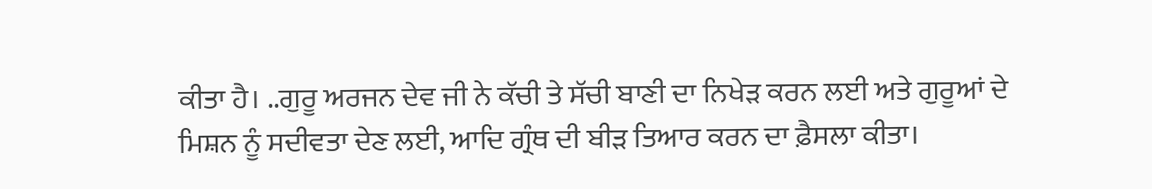ਕੀਤਾ ਹੈ। ..ਗੁਰੂ ਅਰਜਨ ਦੇਵ ਜੀ ਨੇ ਕੱਚੀ ਤੇ ਸੱਚੀ ਬਾਣੀ ਦਾ ਨਿਖੇੜ ਕਰਨ ਲਈ ਅਤੇ ਗੁਰੂਆਂ ਦੇ ਮਿਸ਼ਨ ਨੂੰ ਸਦੀਵਤਾ ਦੇਣ ਲਈ, ਆਦਿ ਗ੍ਰੰਥ ਦੀ ਬੀੜ ਤਿਆਰ ਕਰਨ ਦਾ ਫ਼ੈਸਲਾ ਕੀਤਾ।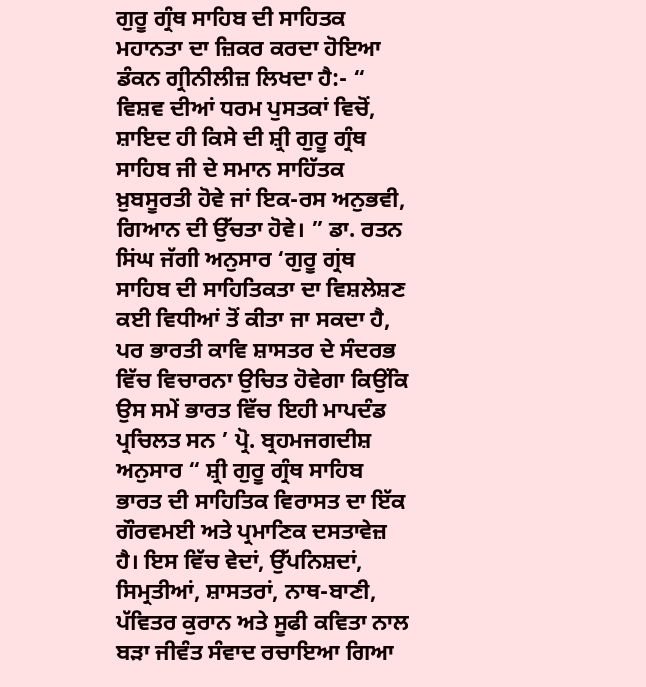ਗੁਰੂ ਗ੍ਰੰਥ ਸਾਹਿਬ ਦੀ ਸਾਹਿਤਕ ਮਹਾਨਤਾ ਦਾ ਜ਼ਿਕਰ ਕਰਦਾ ਹੋਇਆ ਡੰਕਨ ਗ੍ਰੀਨੀਲੀਜ਼ ਲਿਖਦਾ ਹੈ:- “ ਵਿਸ਼ਵ ਦੀਆਂ ਧਰਮ ਪੁਸਤਕਾਂ ਵਿਚੋਂ, ਸ਼ਾਇਦ ਹੀ ਕਿਸੇ ਦੀ ਸ਼੍ਰੀ ਗੁਰੂ ਗ੍ਰੰਥ ਸਾਹਿਬ ਜੀ ਦੇ ਸਮਾਨ ਸਾਹਿੱਤਕ ਖ਼ੁਬਸੂਰਤੀ ਹੋਵੇ ਜਾਂ ਇਕ-ਰਸ ਅਨੁਭਵੀ, ਗਿਆਨ ਦੀ ਉੱਚਤਾ ਹੋਵੇ। ” ਡਾ. ਰਤਨ ਸਿਂਘ ਜੱਗੀ ਅਨੁਸਾਰ ‘ਗੁਰੂ ਗ੍ਰਂਥ ਸਾਹਿਬ ਦੀ ਸਾਹਿਤਿਕਤਾ ਦਾ ਵਿਸ਼ਲੇਸ਼ਣ ਕਈ ਵਿਧੀਆਂ ਤੋਂ ਕੀਤਾ ਜਾ ਸਕਦਾ ਹੈ, ਪਰ ਭਾਰਤੀ ਕਾਵਿ ਸ਼ਾਸਤਰ ਦੇ ਸੰਦਰਭ ਵਿੱਚ ਵਿਚਾਰਨਾ ਉਚਿਤ ਹੋਵੇਗਾ ਕਿਉਂਕਿ ਉਸ ਸਮੇਂ ਭਾਰਤ ਵਿੱਚ ਇਹੀ ਮਾਪਦੰਡ ਪ੍ਰਚਿਲਤ ਸਨ ’ ਪ੍ਰੋ. ਬ੍ਰਹਮਜਗਦੀਸ਼ ਅਨੁਸਾਰ “ ਸ਼੍ਰੀ ਗੁਰੂ ਗ੍ਰੰਥ ਸਾਹਿਬ ਭਾਰਤ ਦੀ ਸਾਹਿਤਿਕ ਵਿਰਾਸਤ ਦਾ ਇੱਕ ਗੌਰਵਮਈ ਅਤੇ ਪ੍ਰਮਾਣਿਕ ਦਸਤਾਵੇਜ਼ ਹੈ। ਇਸ ਵਿੱਚ ਵੇਦਾਂ, ਉੱਪਨਿਸ਼ਦਾਂ, ਸਿਮ੍ਰਤੀਆਂ, ਸ਼ਾਸਤਰਾਂ, ਨਾਥ-ਬਾਣੀ, ਪੱਵਿਤਰ ਕੁਰਾਨ ਅਤੇ ਸੂਫੀ ਕਵਿਤਾ ਨਾਲ ਬੜਾ ਜੀਵੰਤ ਸੰਵਾਦ ਰਚਾਇਆ ਗਿਆ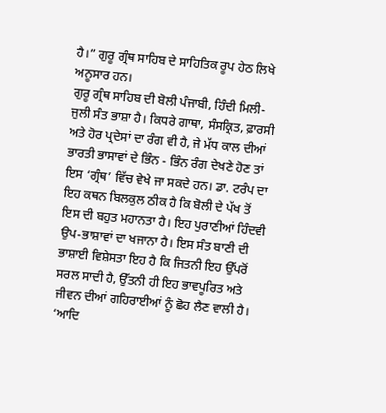ਹੈ।” ਗੁਰੂ ਗ੍ਰੰਥ ਸਾਹਿਬ ਦੇ ਸਾਹਿਤਿਕ ਰੂਪ ਹੇਠ ਲਿਖੇ ਅਨੂਸਾਰ ਹਨ।
ਗੁਰੂ ਗ੍ਰੰਥ ਸਾਹਿਬ ਦੀ ਬੋਲੀ ਪੰਜਾਬੀ, ਹਿੰਦੀ ਮਿਲੀ-ਜੁਲੀ ਸੰਤ ਭਾਸ਼ਾ ਹੈ। ਕਿਧਰੇ ਗਾਥਾ, ਸੰਸਕ੍ਰਿਤ, ਫ਼ਾਰਸੀ ਅਤੇ ਹੋਰ ਪ੍ਰਦੇਸਾਂ ਦਾ ਰੰਗ ਵੀ ਹੈ, ਜੇ ਮੱਧ ਕਾਲ ਦੀਆਂ ਭਾਰਤੀ ਭਾਸਾਵਾਂ ਦੇ ਭਿੰਨ - ਭਿੰਨ ਰੰਗ ਦੇਖਣੇ ਹੋਣ ਤਾਂ ਇਸ ‘ਗ੍ਰੰਥ’ ਵਿੱਚ ਵੇਖੇ ਜਾ ਸਕਦੇ ਹਨ। ਡਾ. ਟਰੰਪ ਦਾ ਇਹ ਕਥਨ ਬਿਲਕੁਲ ਠੀਕ ਹੈ ਕਿ ਬੋਲੀ ਦੇ ਪੱਖ ਤੋਂ ਇਸ ਦੀ ਬਹੁਤ ਮਹਾਨਤਾ ਹੈ। ਇਹ ਪੁਰਾਣੀਆਂ ਹਿੰਦਵੀ ਉਪ-ਭਾਸ਼ਾਵਾਂ ਦਾ ਖਜਾਨਾ ਹੈ। ਇਸ ਸੰਤ ਬਾਣੀ ਦੀ ਭਾਸ਼ਾਈ ਵਿਸ਼ੇਸਤਾ ਇਹ ਹੈ ਕਿ ਜਿਤਨੀ ਇਹ ਉੱਪਰੋਂ ਸਰਲ ਸਾਦੀ ਹੈ, ਉੱਤਨੀ ਹੀ ਇਹ ਭਾਵਪੂਰਿਤ ਅਤੇ ਜੀਵਨ ਦੀਆਂ ਗਹਿਰਾਈਆਂ ਨੂੰ ਛੋਹ ਲੈਣ ਵਾਲੀ ਹੈ। ‘ਆਦਿ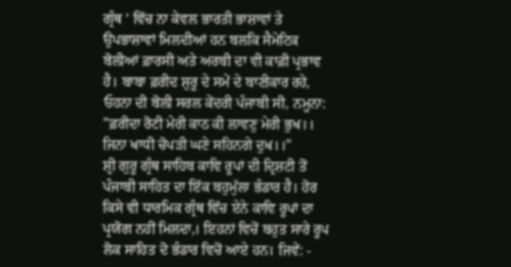ਗ੍ਰੰਥ ’ ਵਿੱਚ ਨਾ ਕੇਵਲ ਭਾਰਤੀ ਭਾਸ਼ਾਵਾਂ ਤੇ ਉਪਭਾਸ਼ਾਵਾਂ ਮਿਲਦੀਆਂ ਹਨ ਬਲਕਿ ਸੈਮੇਟਿਕ ਬੋਲੀਆਂ ਫ਼ਾਰਸੀ ਅਤੇ ਅਰਬੀ ਦਾ ਵੀ ਕਾਫ਼ੀ ਪ੍ਰਭਾਵ ਹੈ। ਬਾਬਾ ਫ਼ਰੀਦ ਸ਼ੁਰੂ ਦੇ ਸਮੇਂ ਦੇ ਬਾਣੀਕਾਰ ਰਹੇ, ਓਹਨਾ ਦੀ ਬੋਲੀ ਸਰਲ ਕੇਂਦਰੀ ਪੰਜਾਬੀ ਸੀ, ਨਮੂਨਾ:
"ਫ਼ਰੀਦਾ ਰੋਟੀ ਮੇਰੀ ਕਾਠ ਕੀ ਲਾਵਣੁ ਮੇਰੀ ਭੁਖ।। ਜਿਨਾ ਖਾਧੀ ਚੋਪੜੀ ਘਣੇ ਸਹਿਨਗੇ ਦੁਖ।।"
ਸ਼੍ਰੀ ਗੁਰੂ ਗ੍ਰੰਥ ਸਾਹਿਬ ਕਾਵਿ ਰੂਪਾਂ ਦੀ ਦ੍ਰਿਸ਼ਟੀ ਤੋਂ ਪੰਜਾਬੀ ਸਾਹਿਤ ਦਾ ਇੱਕ ਬਹੁਮੁੱਲਾ ਭੰਡਾਰ ਹੈ। ਹੋਰ ਕਿਸੇ ਵੀ ਧਾਰਮਿਕ ਗ੍ਰੰਥ ਵਿੱਚ ਏਨੇ ਕਾਵਿ ਰੂਪਾਂ ਦਾ ਪ੍ਰਯੋਗ ਨਹੀਂ ਮਿਲਦਾ,। ਇਹਨਾਂ ਵਿਚੋਂ ਬਹੁਤ ਸਾਰੇ ਰੂਪ ਲੋਕ ਸਾਹਿਤ ਦੋ ਭੰਡਾਰ ਵਿਚੋਂ ਆਏ ਹਨ। ਜਿਵੇਂ: -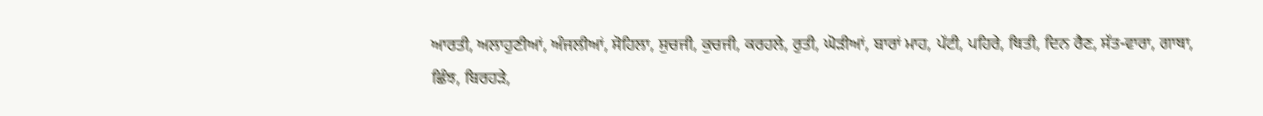ਆਰਤੀ, ਅਲਾਹੁਣੀਆਂ, ਅੰਜਲੀਆਂ, ਸੋਹਿਲਾ, ਸੁਚਜੀ, ਕੁਚਜੀ, ਕਰਹਲੇ, ਰੁਤੀ, ਘੋੜੀਆਂ, ਬਾਰਾਂ ਮਾਹ, ਪੱਟੀ, ਪਹਿਰੇ, ਥਿਤੀ, ਦਿਨ ਰੈਣ, ਸੱਤ-ਵਾਰਾ, ਗਾਥਾ, ਛਿੰਝ, ਬਿਰਹੜੇ,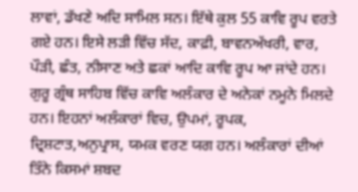ਲਾਵਾਂ, ਡੱਖਣੇ ਅਦਿ ਸਾਮਿਲ ਸਨ। ਇੱਥੇ ਕੁਲ 55 ਕਾਵਿ ਰੂਪ ਵਰਤੇ ਗਏ ਹਨ। ਇਸੇ ਲੜੀ ਵਿੱਚ ਸੱਦ, ਕਾਫ਼ੀ, ਬਾਵਨਅੱਖਰੀ, ਵਾਰ, ਪੌੜੀ, ਛੰਤ, ਨੀਸਾਣ ਅਤੇ ਛਕਾਂ ਆਦਿ ਕਾਵਿ ਰੂਪ ਆ ਜਾਂਦੇ ਹਨ।
ਗੁਰੂ ਗ੍ਰੰਥ ਸਾਹਿਬ ਵਿੱਚ ਕਾਵਿ ਅਲੰਕਾਰ ਦੇ ਅਨੇਕਾਂ ਨਮੂਨੇ ਮਿਲਦੇ ਹਨ। ਇਹਨਾਂ ਅਲੰਕਾਰਾਂ ਵਿਚ, ਉਪਮਾਂ, ਰੂਪਕ, ਦ੍ਰਿਸ਼ਟਾਤ,ਅਨੁਪ੍ਰਾਸ, ਯਮਕ ਵਰਣ ਯਗ ਹਨ। ਅਲੰਕਾਰਾਂ ਦੀਆਂ ਤਿੰਨੇ ਕਿਸਮਾਂ ਸ਼ਬਦ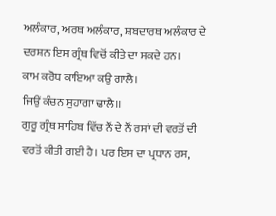ਅਲੰਕਾਰ, ਅਰਥ ਅਲੰਕਾਰ, ਸ਼ਬਦਾਰਥ ਅਲੰਕਾਰ ਦੇ ਦਰਸ਼ਨ ਇਸ ਗ੍ਰੰਥ ਵਿਚੋਂ ਕੀਤੇ ਦਾ ਸਕਦੇ ਹਨ।
ਕਾਮ ਕਰੋਧ ਕਾਇਆ ਕਉ ਗਾਲੈ।
ਜਿਉਂ ਕੰਚਨ ਸੁਹਾਗਾ ਢਾਲੈ।।
ਗੁਰੂ ਗ੍ਰੰਥ ਸਾਹਿਬ ਵਿੱਚ ਨੌਂ ਦੇ ਨੌਂ ਰਸਾਂ ਦੀ ਵਰਤੋਂ ਦੀ ਵਰਤੋਂ ਕੀਤੀ ਗਈ ਹੈ। ਪਰ ਇਸ ਦਾ ਪ੍ਰਧਾਨ ਰਸ,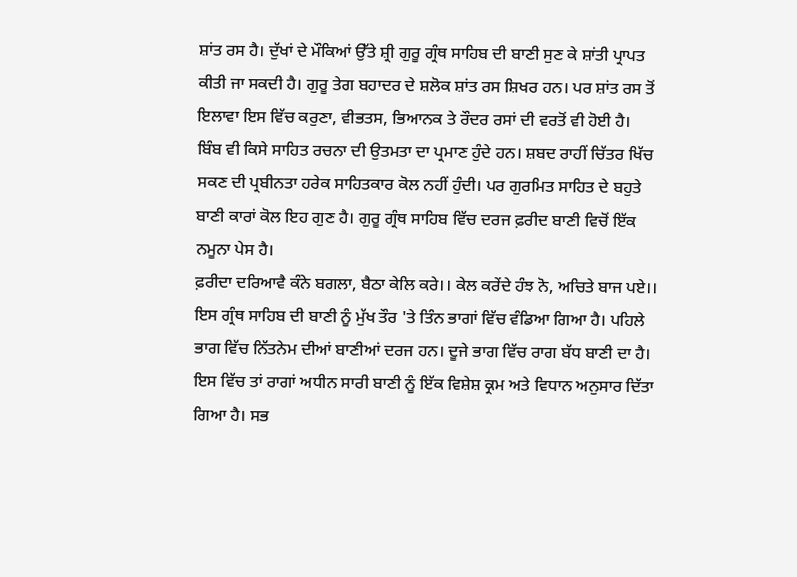ਸ਼ਾਂਤ ਰਸ ਹੈ। ਦੁੱਖਾਂ ਦੇ ਮੌਕਿਆਂ ਉੱਤੇ ਸ਼੍ਰੀ ਗੁਰੂ ਗ੍ਰੰਥ ਸਾਹਿਬ ਦੀ ਬਾਣੀ ਸੁਣ ਕੇ ਸ਼ਾਂਤੀ ਪ੍ਰਾਪਤ ਕੀਤੀ ਜਾ ਸਕਦੀ ਹੈ। ਗੁਰੂ ਤੇਗ ਬਹਾਦਰ ਦੇ ਸ਼ਲੋਕ ਸ਼ਾਂਤ ਰਸ ਸ਼ਿਖਰ ਹਨ। ਪਰ ਸ਼ਾਂਤ ਰਸ ਤੋਂ ਇਲਾਵਾ ਇਸ ਵਿੱਚ ਕਰੁਣਾ, ਵੀਭਤਸ, ਭਿਆਨਕ ਤੇ ਰੌਦਰ ਰਸਾਂ ਦੀ ਵਰਤੋਂ ਵੀ ਹੋਈ ਹੈ।
ਬਿੰਬ ਵੀ ਕਿਸੇ ਸਾਹਿਤ ਰਚਨਾ ਦੀ ਉਤਮਤਾ ਦਾ ਪ੍ਰਮਾਣ ਹੁੰਦੇ ਹਨ। ਸ਼ਬਦ ਰਾਹੀਂ ਚਿੱਤਰ ਖਿੱਚ ਸਕਣ ਦੀ ਪ੍ਰਬੀਨਤਾ ਹਰੇਕ ਸਾਹਿਤਕਾਰ ਕੋਲ ਨਹੀਂ ਹੁੰਦੀ। ਪਰ ਗੁਰਮਿਤ ਸਾਹਿਤ ਦੇ ਬਹੁਤੇ ਬਾਣੀ ਕਾਰਾਂ ਕੋਲ ਇਹ ਗੁਣ ਹੈ। ਗੁਰੂ ਗ੍ਰੰਥ ਸਾਹਿਬ ਵਿੱਚ ਦਰਜ ਫ਼ਰੀਦ ਬਾਣੀ ਵਿਚੋਂ ਇੱਕ ਨਮੂਨਾ ਪੇਸ ਹੈ।
ਫ਼ਰੀਦਾ ਦਰਿਆਵੈ ਕੰਨੇ ਬਗਲਾ, ਬੈਠਾ ਕੇਲਿ ਕਰੇ।। ਕੇਲ ਕਰੇਂਦੇ ਹੰਝ ਨੋ, ਅਚਿਤੇ ਬਾਜ ਪਏ।।
ਇਸ ਗ੍ਰੰਥ ਸਾਹਿਬ ਦੀ ਬਾਣੀ ਨੂੰ ਮੁੱਖ ਤੌਰ 'ਤੇ ਤਿੰਨ ਭਾਗਾਂ ਵਿੱਚ ਵੰਡਿਆ ਗਿਆ ਹੈ। ਪਹਿਲੇ ਭਾਗ ਵਿੱਚ ਨਿੱਤਨੇਮ ਦੀਆਂ ਬਾਣੀਆਂ ਦਰਜ ਹਨ। ਦੂਜੇ ਭਾਗ ਵਿੱਚ ਰਾਗ ਬੱਧ ਬਾਣੀ ਦਾ ਹੈ। ਇਸ ਵਿੱਚ ਤਾਂ ਰਾਗਾਂ ਅਧੀਨ ਸਾਰੀ ਬਾਣੀ ਨੂੰ ਇੱਕ ਵਿਸ਼ੇਸ਼ ਕ੍ਰਮ ਅਤੇ ਵਿਧਾਨ ਅਨੁਸਾਰ ਦਿੱਤਾ ਗਿਆ ਹੈ। ਸਭ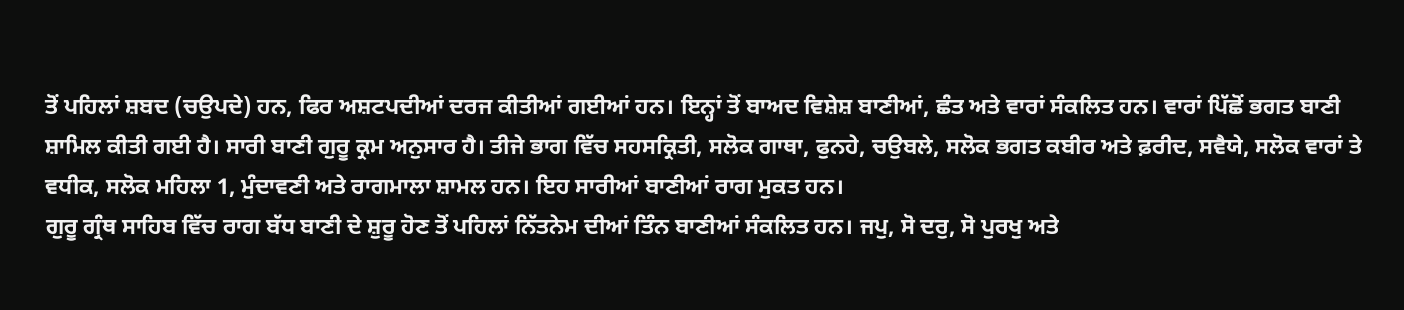ਤੋਂ ਪਹਿਲਾਂ ਸ਼ਬਦ (ਚਉਪਦੇ) ਹਨ, ਫਿਰ ਅਸ਼ਟਪਦੀਆਂ ਦਰਜ ਕੀਤੀਆਂ ਗਈਆਂ ਹਨ। ਇਨ੍ਹਾਂ ਤੋਂ ਬਾਅਦ ਵਿਸ਼ੇਸ਼ ਬਾਣੀਆਂ, ਛੰਤ ਅਤੇ ਵਾਰਾਂ ਸੰਕਲਿਤ ਹਨ। ਵਾਰਾਂ ਪਿੱਛੋਂ ਭਗਤ ਬਾਣੀ ਸ਼ਾਮਿਲ ਕੀਤੀ ਗਈ ਹੈ। ਸਾਰੀ ਬਾਣੀ ਗੁਰੂ ਕ੍ਰਮ ਅਨੁਸਾਰ ਹੈ। ਤੀਜੇ ਭਾਗ ਵਿੱਚ ਸਹਸਕ੍ਰਿਤੀ, ਸਲੋਕ ਗਾਥਾ, ਫੁਨਹੇ, ਚਉਬਲੇ, ਸਲੋਕ ਭਗਤ ਕਬੀਰ ਅਤੇ ਫ਼ਰੀਦ, ਸਵੈਯੇ, ਸਲੋਕ ਵਾਰਾਂ ਤੇ ਵਧੀਕ, ਸਲੋਕ ਮਹਿਲਾ 1, ਮੁੰਦਾਵਣੀ ਅਤੇ ਰਾਗਮਾਲਾ ਸ਼ਾਮਲ ਹਨ। ਇਹ ਸਾਰੀਆਂ ਬਾਣੀਆਂ ਰਾਗ ਮੁਕਤ ਹਨ।
ਗੁਰੂ ਗ੍ਰੰਥ ਸਾਹਿਬ ਵਿੱਚ ਰਾਗ ਬੱਧ ਬਾਣੀ ਦੇ ਸ਼ੁਰੂ ਹੋਣ ਤੋਂ ਪਹਿਲਾਂ ਨਿੱਤਨੇਮ ਦੀਆਂ ਤਿੰਨ ਬਾਣੀਆਂ ਸੰਕਲਿਤ ਹਨ। ਜਪੁ, ਸੋ ਦਰੁ, ਸੋ ਪੁਰਖੁ ਅਤੇ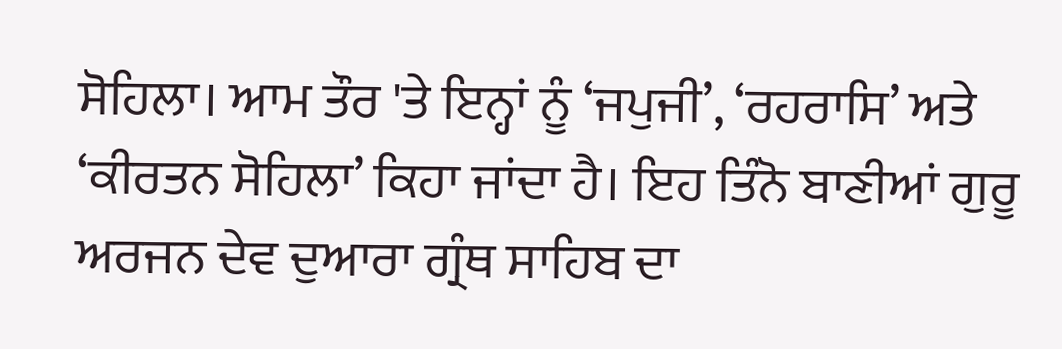ਸੋਹਿਲਾ। ਆਮ ਤੌਰ 'ਤੇ ਇਨ੍ਹਾਂ ਨੂੰ ‘ਜਪੁਜੀ’, ‘ਰਹਰਾਸਿ’ ਅਤੇ ‘ਕੀਰਤਨ ਸੋਹਿਲਾ’ ਕਿਹਾ ਜਾਂਦਾ ਹੈ। ਇਹ ਤਿੰਨੋ ਬਾਣੀਆਂ ਗੁਰੂ ਅਰਜਨ ਦੇਵ ਦੁਆਰਾ ਗ੍ਰੰਥ ਸਾਹਿਬ ਦਾ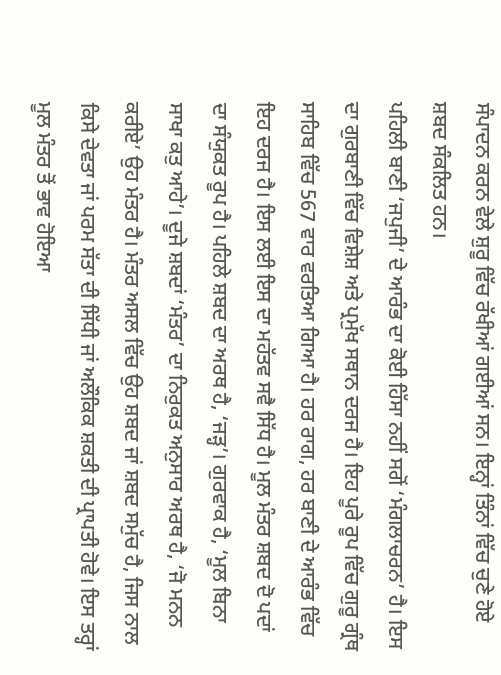ਸੰਪਾਦਨ ਕਰਨ ਵੇਲੇ ਸ਼ੁਰੂ ਵਿੱਚ ਰੱਖੀਆਂ ਗਈਆਂ ਸਨ। ਇਨ੍ਹਾਂ ਤਿੰਨਾਂ ਵਿੱਚ ਚੁਣੇ ਹੋਏ ਸ਼ਬਦ ਸੰਕਲਿਤ ਹਨ।
ਪਹਿਲੀ ਬਾਣੀ ‘ਜਪੁਜੀ’ ਦੇ ਆਰੰਭ ਦਾ ਕੋਈ ਹਿੱਸਾ ਨਹੀਂ ਸਗੋਂ ‘ਮੰਗਲਾਚਰਨ’ ਹੈ। ਇਸ ਦਾ ਗੁਰਬਾਣੀ ਵਿੱਚ ਵਿਸ਼ੇਸ਼ ਅਤੇ ਪ੍ਰਮੁੱਖ ਸਥਾਨ ਦਰਜ ਹੈ। ਇਹ ਪੂਰੇ ਰੂਪ ਵਿੱਚ ਗੁਰੂ ਗ੍ਰੰਥ ਸਾਹਿਬ ਵਿੱਚ 567 ਵਾਰ ਵਰਤਿਆ ਗਿਆ ਹੈ। ਹਰ ਰਾਗ, ਹਰ ਬਾਣੀ ਦੇ ਆਰੰਭ ਵਿੱਚ ਇਹ ਦਰਜ ਹੈ। ਇਸ ਲਈ ਇਸ ਦਾ ਮਹੱਤਵ ਸਵੈ ਸਿੱਧ ਹੈ। ਮੂਲ ਮੰਤਰ ਸ਼ਬਦ ਦੋ ਪਦਾਂ ਦਾ ਸੰਯੁਕਤ ਰੂਪ ਹੈ। ਪਹਿਲੇ ਸ਼ਬਦ ਦਾ ਅਰਥ ਹੈ, ‘ਜੜ੍ਹ’। ਗੁਰਵਾਕ ਹੈ, ‘ਮੂਲ ਬਿਨਾ ਸਾਖਾ ਕਤੁ ਆਹੇ’। ਦੂਜੇ ਸ਼ਬਦਾਂ ‘ਮੰਤਰ’ ਦਾ ਨਿਰੁਕਤ ਅਨੁਸਾਰ ਅਰਥ ਹੈ, ‘ਜੋ ਮਨਨ ਕਰੀਏ’ ਉਹ ਮੰਤਰ ਹੈ। ਮੰਤਰ ਅਸਲ ਵਿੱਚ ਉਹ ਸ਼ਬਦ ਜਾਂ ਸ਼ਬਦ ਸਮੁੱਚ ਹੈ, ਜਿਸ ਨਾਲ ਕਿਸੇ ਦੇਵਤਾ ਜਾਂ ਪਰਮ ਸੱਤਾ ਦੀ ਸਿੱਧੀ ਜਾਂ ਅਲੌਕਿਕ ਸ਼ਕਤੀ ਦੀ ਪ੍ਰਾਪਤੀ ਹੋਵੇ। ਇਸ ਤਰ੍ਹਾਂ ਮੂਲ ਮੰਤਰ ਤੋਂ ਭਾਵ ਹੋਇਆ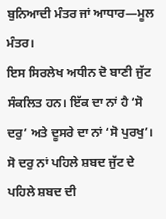ਬੁਨਿਆਦੀ ਮੰਤਰ ਜਾਂ ਆਧਾਰ—ਮੂਲ ਮੰਤਰ।
ਇਸ ਸਿਰਲੇਖ ਅਧੀਨ ਦੋ ਬਾਣੀ ਜੁੱਟ ਸੰਕਲਿਤ ਹਨ। ਇੱਕ ਦਾ ਨਾਂ ਹੈ ‘ਸੋ ਦਰੁ’ ਅਤੇ ਦੂਸਰੇ ਦਾ ਨਾਂ ‘ਸੋ ਪੁਰਖੁ’। ਸੋ ਦਰੁ ਨਾਂ ਪਹਿਲੇ ਸ਼ਬਦ ਜੁੱਟ ਦੇ ਪਹਿਲੇ ਸ਼ਬਦ ਦੀ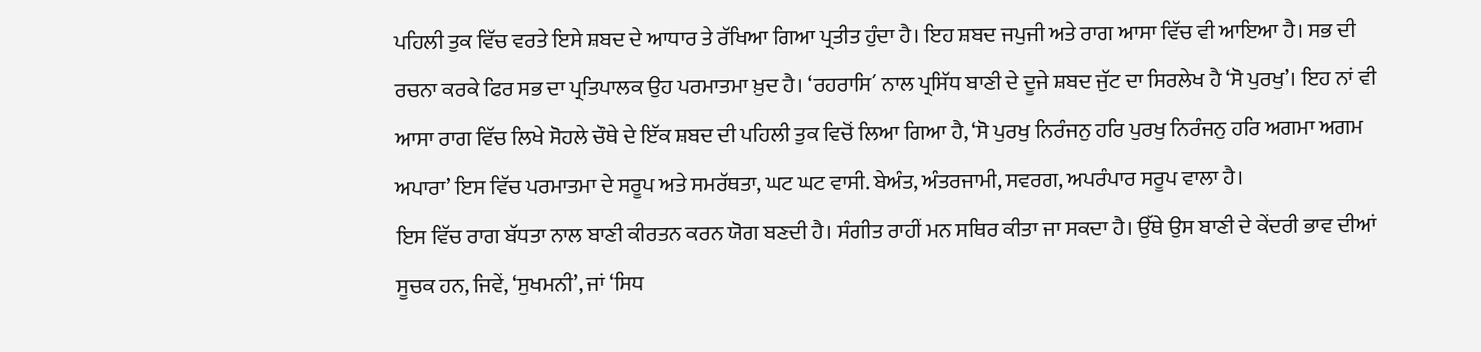ਪਹਿਲੀ ਤੁਕ ਵਿੱਚ ਵਰਤੇ ਇਸੇ ਸ਼ਬਦ ਦੇ ਆਧਾਰ ਤੇ ਰੱਖਿਆ ਗਿਆ ਪ੍ਰਤੀਤ ਹੁੰਦਾ ਹੈ। ਇਹ ਸ਼ਬਦ ਜਪੁਜੀ ਅਤੇ ਰਾਗ ਆਸਾ ਵਿੱਚ ਵੀ ਆਇਆ ਹੈ। ਸਭ ਦੀ ਰਚਨਾ ਕਰਕੇ ਫਿਰ ਸਭ ਦਾ ਪ੍ਰਤਿਪਾਲਕ ਉਹ ਪਰਮਾਤਮਾ ਖ਼ੁਦ ਹੈ। ‘ਰਹਰਾਸਿ´ ਨਾਲ ਪ੍ਰਸਿੱਧ ਬਾਣੀ ਦੇ ਦੂਜੇ ਸ਼ਬਦ ਜੁੱਟ ਦਾ ਸਿਰਲੇਖ ਹੈ ‘ਸੋ ਪੁਰਖੁ’। ਇਹ ਨਾਂ ਵੀ ਆਸਾ ਰਾਗ ਵਿੱਚ ਲਿਖੇ ਸੋਹਲੇ ਚੌਥੇ ਦੇ ਇੱਕ ਸ਼ਬਦ ਦੀ ਪਹਿਲੀ ਤੁਕ ਵਿਚੋਂ ਲਿਆ ਗਿਆ ਹੈ, ‘ਸੋ ਪੁਰਖੁ ਨਿਰੰਜਨੁ ਹਰਿ ਪੁਰਖੁ ਨਿਰੰਜਨੁ ਹਰਿ ਅਗਮਾ ਅਗਮ ਅਪਾਰਾ’ ਇਸ ਵਿੱਚ ਪਰਮਾਤਮਾ ਦੇ ਸਰੂਪ ਅਤੇ ਸਮਰੱਥਤਾ, ਘਟ ਘਟ ਵਾਸੀ. ਬੇਅੰਤ, ਅੰਤਰਜਾਮੀ, ਸਵਰਗ, ਅਪਰੰਪਾਰ ਸਰੂਪ ਵਾਲਾ ਹੈ।
ਇਸ ਵਿੱਚ ਰਾਗ ਬੱਧਤਾ ਨਾਲ ਬਾਣੀ ਕੀਰਤਨ ਕਰਨ ਯੋਗ ਬਣਦੀ ਹੈ। ਸੰਗੀਤ ਰਾਹੀਂ ਮਨ ਸਥਿਰ ਕੀਤਾ ਜਾ ਸਕਦਾ ਹੈ। ਉੱਥੇ ਉਸ ਬਾਣੀ ਦੇ ਕੇਂਦਰੀ ਭਾਵ ਦੀਆਂ ਸੂਚਕ ਹਨ, ਜਿਵੇਂ, ‘ਸੁਖਮਨੀ’, ਜਾਂ ‘ਸਿਧ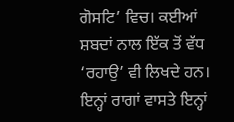ਗੋਸਟਿ’ ਵਿਚ। ਕਈਆਂ ਸ਼ਬਦਾਂ ਨਾਲ ਇੱਕ ਤੋਂ ਵੱਧ ‘ਰਹਾਉ’ ਵੀ ਲਿਖਦੇ ਹਨ। ਇਨ੍ਹਾਂ ਰਾਗਾਂ ਵਾਸਤੇ ਇਨ੍ਹਾਂ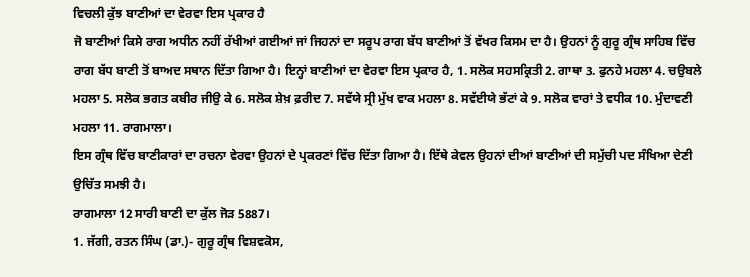ਵਿਚਲੀ ਕੁੱਝ ਬਾਣੀਆਂ ਦਾ ਵੇਰਵਾ ਇਸ ਪ੍ਰਕਾਰ ਹੈ
ਜੋ ਬਾਣੀਆਂ ਕਿਸੇ ਰਾਗ ਅਧੀਨ ਨਹੀਂ ਰੱਖੀਆਂ ਗਈਆਂ ਜਾਂ ਜਿਹਨਾਂ ਦਾ ਸਰੂਪ ਰਾਗ ਬੱਧ ਬਾਣੀਆਂ ਤੋਂ ਵੱਖਰ ਕਿਸਮ ਦਾ ਹੈ। ਉਹਨਾਂ ਨੂੰ ਗੁਰੂ ਗ੍ਰੰਥ ਸਾਹਿਬ ਵਿੱਚ ਰਾਗ ਬੱਧ ਬਾਣੀ ਤੋਂ ਬਾਅਦ ਸਥਾਨ ਦਿੱਤਾ ਗਿਆ ਹੈ। ਇਨ੍ਹਾਂ ਬਾਣੀਆਂ ਦਾ ਵੇਰਵਾ ਇਸ ਪ੍ਰਕਾਰ ਹੈ, 1. ਸਲੋਕ ਸਹਸਕ੍ਰਿਤੀ 2. ਗਾਥਾ 3. ਫੁਨਹੇ ਮਹਲਾ 4. ਚਉਬਲੇ ਮਹਲਾ 5. ਸਲੋਕ ਭਗਤ ਕਬੀਰ ਜੀਉ ਕੇ 6. ਸਲੋਕ ਸ਼ੇਖ਼ ਫ਼ਰੀਦ 7. ਸਵੱਯੇ ਸ੍ਰੀ ਮੁੱਖ ਵਾਕ ਮਹਲਾ 8. ਸਵੱਈਯੇ ਭੱਟਾਂ ਕੇ 9. ਸਲੋਕ ਵਾਰਾਂ ਤੇ ਵਧੀਕ 10. ਮੁੰਦਾਵਣੀ ਮਹਲਾ 11. ਰਾਗਮਾਲਾ।
ਇਸ ਗ੍ਰੰਥ ਵਿੱਚ ਬਾਣੀਕਾਰਾਂ ਦਾ ਰਚਨਾ ਵੇਰਵਾ ਉਹਨਾਂ ਦੇ ਪ੍ਰਕਰਣਾਂ ਵਿੱਚ ਦਿੱਤਾ ਗਿਆ ਹੈ। ਇੱਥੇ ਕੇਵਲ ਉਹਨਾਂ ਦੀਆਂ ਬਾਣੀਆਂ ਦੀ ਸਮੁੱਚੀ ਪਦ ਸੰਖਿਆ ਦੇਣੀ ਉਚਿੱਤ ਸਮਝੀ ਹੈ।
ਰਾਗਮਾਲਾ 12 ਸਾਰੀ ਬਾਣੀ ਦਾ ਕੁੱਲ ਜੋੜ 5887।
1. ਜੱਗੀ, ਰਤਨ ਸਿੰਘ (ਡਾ.)- ਗੁਰੂ ਗ੍ਰੰਥ ਵਿਸ਼ਵਕੋਸ,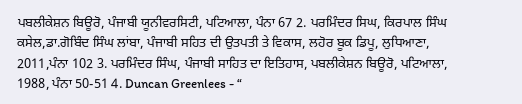ਪਬਲੀਕੇਸ਼ਨ ਬਿਊਰੋ, ਪੰਜਾਬੀ ਯੂਨੀਵਰਸਿਟੀ, ਪਟਿਆਲਾ, ਪੰਨਾ 67 2. ਪਰਮਿੰਦਰ ਸਿਘ, ਕਿਰਪਾਲ ਸਿੰਘ ਕਸੇਲ,ਡਾ.ਗੋਬਿੰਦ ਸਿੰਘ ਲਾਂਬਾ, ਪੰਜਾਬੀ ਸਹਿਤ ਦੀ ਉਤਪਤੀ ਤੇ ਵਿਕਾਸ, ਲਹੋਰ ਬੂਕ ਡਿਪੂ, ਲੁਧਿਆਣਾ, 2011,ਪੰਨਾ 102 3. ਪਰਮਿੰਦਰ ਸਿੰਘ, ਪੰਜਾਬੀ ਸਾਹਿਤ ਦਾ ਇਤਿਹਾਸ, ਪਬਲੀਕੇਸ਼ਨ ਬਿਊਰੋ, ਪਟਿਆਲਾ, 1988, ਪੰਨਾ 50-51 4. Duncan Greenlees - “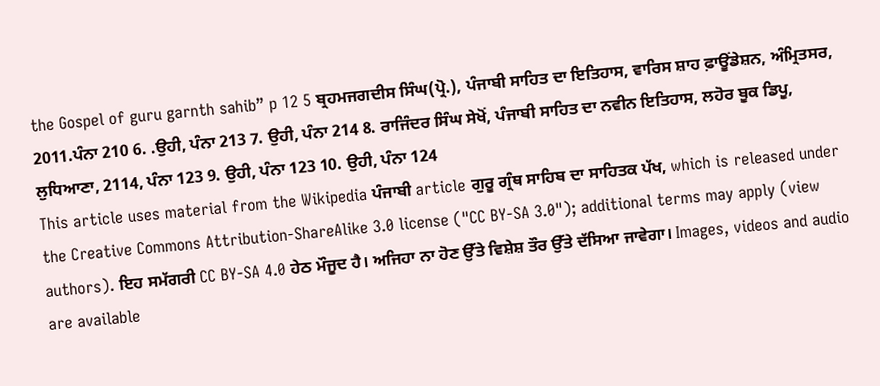the Gospel of guru garnth sahib” p 12 5 ਬ੍ਰਹਮਜਗਦੀਸ ਸਿੰਘ(ਪ੍ਰੋ.), ਪੰਜਾਬੀ ਸਾਹਿਤ ਦਾ ਇਤਿਹਾਸ, ਵਾਰਿਸ ਸ਼ਾਹ ਫ਼ਾਊਂਡੇਸ਼ਨ, ਅੰਮ੍ਰਿਤਸਰ, 2011.ਪੰਨਾ 210 6. .ਉਹੀ, ਪੰਨਾ 213 7. ਉਹੀ, ਪੰਨਾ 214 8. ਰਾਜਿੰਦਰ ਸਿੰਘ ਸੇਖੋਂ, ਪੰਜਾਬੀ ਸਾਹਿਤ ਦਾ ਨਵੀਨ ਇਤਿਹਾਸ, ਲਹੋਰ ਬੂਕ ਡਿਪੂ, ਲੁਧਿਆਣਾ, 2114, ਪੰਨਾ 123 9. ਉਹੀ, ਪੰਨਾ 123 10. ਉਹੀ, ਪੰਨਾ 124
This article uses material from the Wikipedia ਪੰਜਾਬੀ article ਗੁਰੂ ਗ੍ਰੰਥ ਸਾਹਿਬ ਦਾ ਸਾਹਿਤਕ ਪੱਖ, which is released under the Creative Commons Attribution-ShareAlike 3.0 license ("CC BY-SA 3.0"); additional terms may apply (view authors). ਇਹ ਸਮੱਗਰੀ CC BY-SA 4.0 ਹੇਠ ਮੌਜੂਦ ਹੈ। ਅਜਿਹਾ ਨਾ ਹੋਣ ਉੱਤੇ ਵਿਸ਼ੇਸ਼ ਤੌਰ ਉੱਤੇ ਦੱਸਿਆ ਜਾਵੇਗਾ। Images, videos and audio are available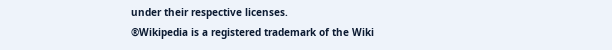under their respective licenses.
®Wikipedia is a registered trademark of the Wiki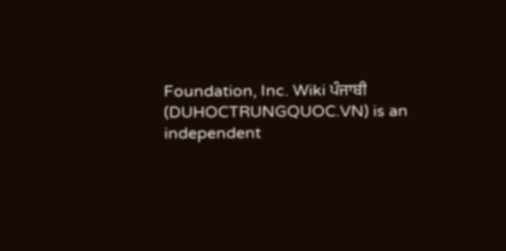Foundation, Inc. Wiki ਪੰਜਾਬੀ (DUHOCTRUNGQUOC.VN) is an independent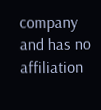company and has no affiliation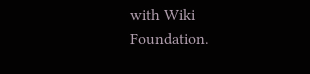with Wiki Foundation.